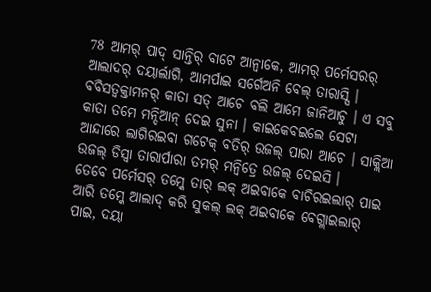78 ଆମର୍ ପାଦ୍ ସାନ୍ତିର୍ ବାଟେ ଆନ୍ବାକେ, ଆମର୍ ପର୍ମେସରର୍ ଆଲାଦର୍ ଦୟାର୍ଲାଗି, ଆମର୍ପାଇ ସର୍ଗେଅନି ବେଲ୍ ତାରାସ୍ସି ।
ବବିସତ୍ବକ୍ତାମନର୍ କାତା ସତ୍ ଆଚେ ବଲି ଆମେ ଜାନିଆଚୁ । ଏ ସବୁ କାତା ତମେ ମନ୍ଦିଆନ୍ ଦେଇ ସୁନା । କାଇକେବଇଲେ ସେଟା ଆନ୍ଦାରେ ଲାଗିରଇବା ଗଟେକ୍ ବତିର୍ ଉଜଲ୍ ପାରା ଆଚେ । ସାକ୍ଲିଆ ଉଜଲ୍ ଡିସ୍ବା ତାରାର୍ପାରା ତମର୍ ମନ୍ବିତ୍ରେ ଉଜଲ୍ ଦେଇସି ।
ତେବେ ପର୍ମେସର୍ ତମ୍କେ ତାର୍ ଲକ୍ ଅଇବାକେ ବାଚିରଇଲାର୍ ପାଇ ଆରି ତମ୍କେ ଆଲାଦ୍ କରି ସୁକଲ୍ ଲକ୍ ଅଇବାକେ ବେଗ୍ଲାଇଲାର୍ ପାଇ, ଦୟା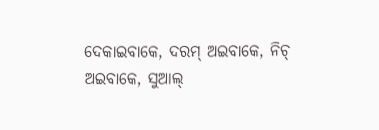ଦେକାଇବାକେ, ଦରମ୍ ଅଇବାକେ, ନିଚ୍ ଅଇବାକେ, ସୁଆଲ୍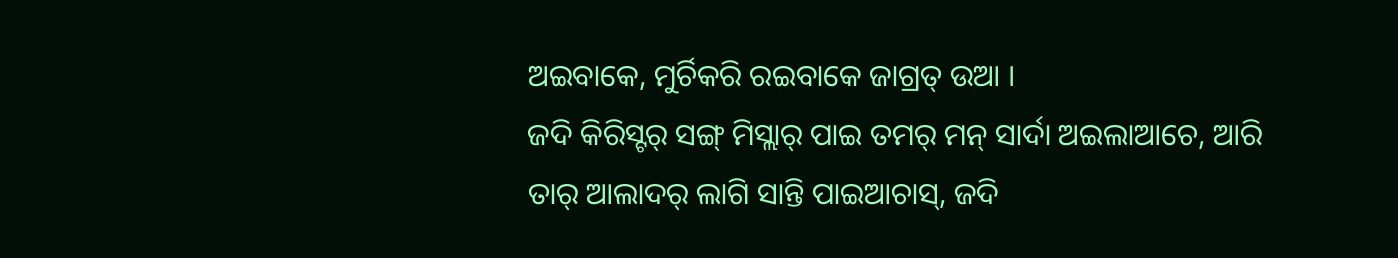ଅଇବାକେ, ମୁର୍ଚିକରି ରଇବାକେ ଜାଗ୍ରତ୍ ଉଆ ।
ଜଦି କିରିସ୍ଟର୍ ସଙ୍ଗ୍ ମିସ୍ଲାର୍ ପାଇ ତମର୍ ମନ୍ ସାର୍ଦା ଅଇଲାଆଚେ, ଆରି ତାର୍ ଆଲାଦର୍ ଲାଗି ସାନ୍ତି ପାଇଆଚାସ୍, ଜଦି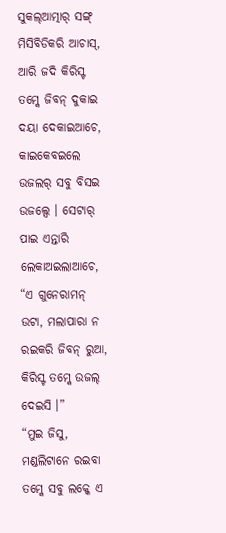ସୁକଲ୍ଆତ୍ମାର୍ ସଙ୍ଗ୍ ମିସିବିଡିକରି ଆଚାସ୍, ଆରି ଜଦି କିରିସ୍ଟ ତମ୍କେ ଜିବନ୍ ଦୁକାଇ ଦୟା ଦେକାଇଆଚେ,
କାଇକେବଇଲେ ଉଜଲର୍ ସବୁ ବିସଇ ଉଜଲ୍ସେ । ସେଟାର୍ ପାଇ ଏନ୍ତାରି ଲେକାଅଇଲାଆଚେ, “ଏ ଗୁନେରାମନ୍ ଉଟା, ମଲାପାରା ନ ରଇକରି ଜିବନ୍ ରୁଆ, କିରିସ୍ଟ ତମ୍କେ ଉଜଲ୍ ଦେଇସି ।”
“ମୁଇ ଜିସୁ, ମଣ୍ଡଲିଟାନେ ରଇବା ତମ୍କେ ସବୁ ଲକ୍କେ ଏ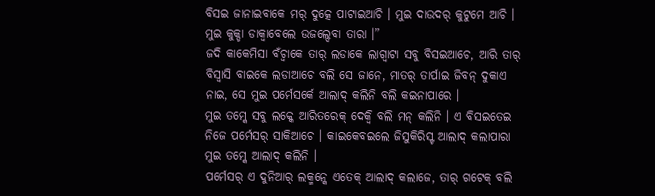ବିସଇ ଜାନାଇବାକେ ମର୍ ଦୁତ୍କେ ପାଟାଇଆଚି । ମୁଇ ଦାଉଦର୍ କୁଟୁମେ ଆଚି । ମୁଇ କୁକ୍ଡା ଡାକ୍ବାବେଲେ ଉଜଲ୍ଦେବା ତାରା ।”
ଜଦି କାକେମିସା ବଁଚ୍ବାକେ ତାର୍ ଲଡାକେ ଲାଗ୍ବାଟା ସବୁ ବିସଇଆଚେ, ଆରି ତାର୍ ବିସ୍ବାସି ବାଇକେ ଲଡାଆଚେ ବଲି ସେ ଜାନେ, ମାତର୍ ତାର୍ପାଇ ଜିବନ୍ ଦୁକାଏ ନାଇ, ସେ ମୁଇ ପର୍ମେସର୍କେ ଆଲାଦ୍ କଲିନି ବଲି କଇନାପାରେ ।
ମୁଇ ତମ୍କେ ସବୁ ଲକ୍କେ ଆରିତରେକ୍ ଦେକ୍ବି ବଲି ମନ୍ କଲିନି । ଏ ବିସଇତେଇ ନିଜେ ପର୍ମେସର୍ ସାକିଆଚେ । କାଇକେବଇଲେ ଜିସୁକିରିସ୍ଟ ଆଲାଦ୍ କଲାପାରା ମୁଇ ତମ୍କେ ଆଲାଦ୍ କଲିନି ।
ପର୍ମେସର୍ ଏ ଦୁନିଆର୍ ଲକ୍ମନ୍କେ ଏତେକ୍ ଆଲାଦ୍ କଲାଜେ, ତାର୍ ଗଟେକ୍ ବଲି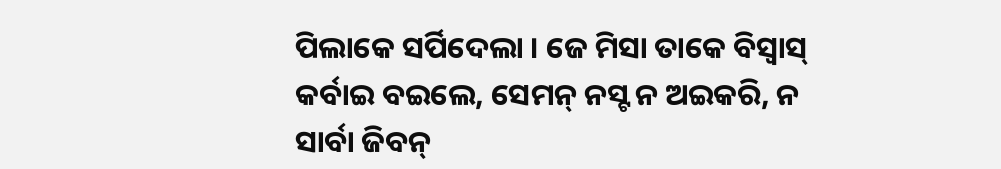ପିଲାକେ ସର୍ପିଦେଲା । ଜେ ମିସା ତାକେ ବିସ୍ବାସ୍ କର୍ବାଇ ବଇଲେ, ସେମନ୍ ନସ୍ଟ ନ ଅଇକରି, ନ ସାର୍ବା ଜିବନ୍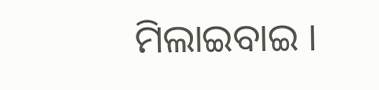ମିଲାଇବାଇ ।